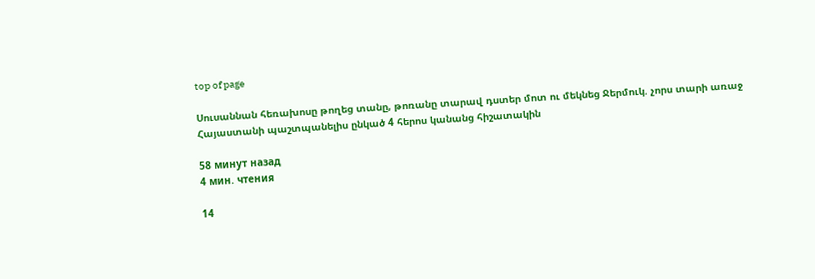top of page

Սուսաննան հեռախոսը թողեց տանը, թոռանը տարավ դստեր մոտ ու մեկնեց Ջերմուկ. չորս տարի առաջ Հայաստանի պաշտպանելիս ընկած 4 հերոս կանանց հիշատակին

58 минут назад
4 мин. чтения

14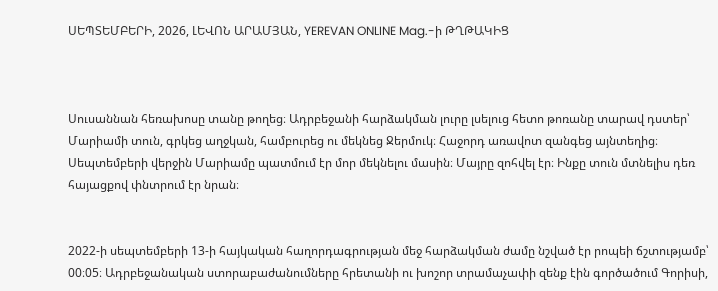ՍԵՊՏԵՄԲԵՐԻ, 2026, ԼԵՎՈՆ ԱՐԱՄՅԱՆ, YEREVAN ONLINE Mag.-ի ԹՂԹԱԿԻՑ



Սուսաննան հեռախոսը տանը թողեց։ Ադրբեջանի հարձակման լուրը լսելուց հետո թոռանը տարավ դստեր՝ Մարիամի տուն, գրկեց աղջկան, համբուրեց ու մեկնեց Ջերմուկ։ Հաջորդ առավոտ զանգեց այնտեղից։ Սեպտեմբերի վերջին Մարիամը պատմում էր մոր մեկնելու մասին։ Մայրը զոհվել էր։ Ինքը տուն մտնելիս դեռ հայացքով փնտրում էր նրան։


2022-ի սեպտեմբերի 13-ի հայկական հաղորդագրության մեջ հարձակման ժամը նշված էր րոպեի ճշտությամբ՝ 00։05։ Ադրբեջանական ստորաբաժանումները հրետանի ու խոշոր տրամաչափի զենք էին գործածում Գորիսի,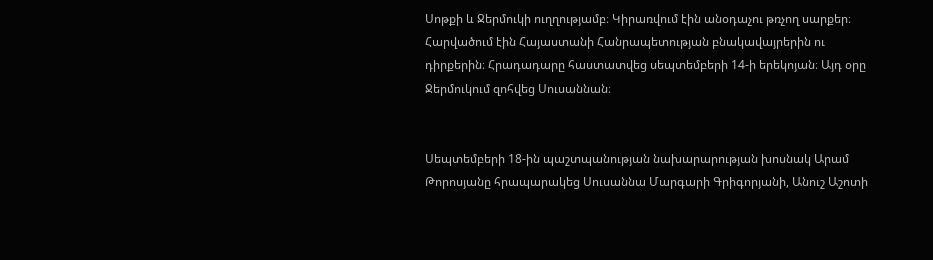Սոթքի և Ջերմուկի ուղղությամբ։ Կիրառվում էին անօդաչու թռչող սարքեր։ Հարվածում էին Հայաստանի Հանրապետության բնակավայրերին ու դիրքերին։ Հրադադարը հաստատվեց սեպտեմբերի 14-ի երեկոյան։ Այդ օրը Ջերմուկում զոհվեց Սուսաննան։


Սեպտեմբերի 18-ին պաշտպանության նախարարության խոսնակ Արամ Թորոսյանը հրապարակեց Սուսաննա Մարգարի Գրիգորյանի, Անուշ Աշոտի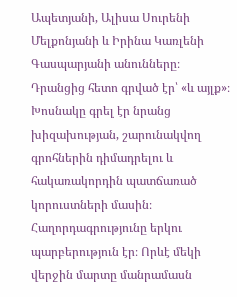Ապետյանի, Ալիսա Սուրենի Մելքոնյանի և Իրինա Կառլենի Գասպարյանի անունները։ Դրանցից հետո գրված էր՝ «և այլք»։ Խոսնակը գրել էր նրանց խիզախության, շարունակվող գրոհներին դիմադրելու և հակառակորդին պատճառած կորուստների մասին։ Հաղորդագրությունը երկու պարբերություն էր։ Որևէ մեկի վերջին մարտը մանրամասն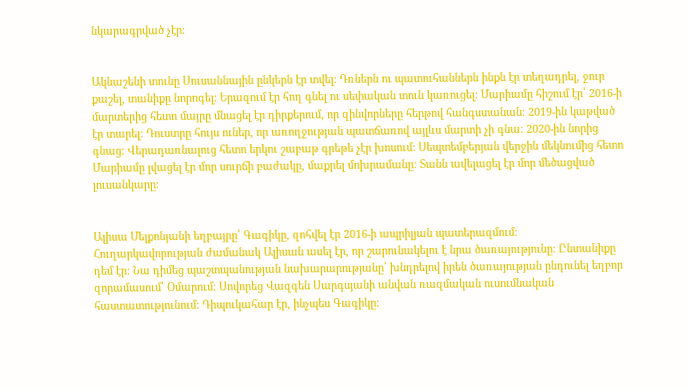նկարագրված չէր։


Ակնաշենի տունը Սուսաննային ընկերն էր տվել։ Դռներն ու պատուհաններն ինքն էր տեղադրել, ջուր քաշել, տանիքը նորոգել։ Երազում էր հող գնել ու սեփական տուն կառուցել։ Մարիամը հիշում էր՝ 2016-ի մարտերից հետո մայրը մնացել էր դիրքերում, որ զինվորները հերթով հանգստանան։ 2019-ին կաթված էր տարել։ Դուստրը հույս ուներ, որ առողջության պատճառով այլևս մարտի չի գնա։ 2020-ին նորից գնաց։ Վերադառնալուց հետո երկու շաբաթ գրեթե չէր խոսում։ Սեպտեմբերյան վերջին մեկնումից հետո Մարիամը լվացել էր մոր սուրճի բաժակը, մաքրել մոխրամանը։ Տանն ավելացել էր մոր մեծացված լուսանկարը։


Ալիսա Մելքոնյանի եղբայրը՝ Գագիկը, զոհվել էր 2016-ի ապրիլյան պատերազմում։ Հուղարկավորության ժամանակ Ալիսան ասել էր, որ շարունակելու է նրա ծառայությունը։ Ընտանիքը դեմ էր։ Նա դիմեց պաշտպանության նախարարությանը՝ խնդրելով իրեն ծառայության ընդունել եղբոր զորամասում՝ Օմարում։ Սովորեց Վազգեն Սարգսյանի անվան ռազմական ուսումնական հաստատությունում։ Դիպուկահար էր, ինչպես Գագիկը։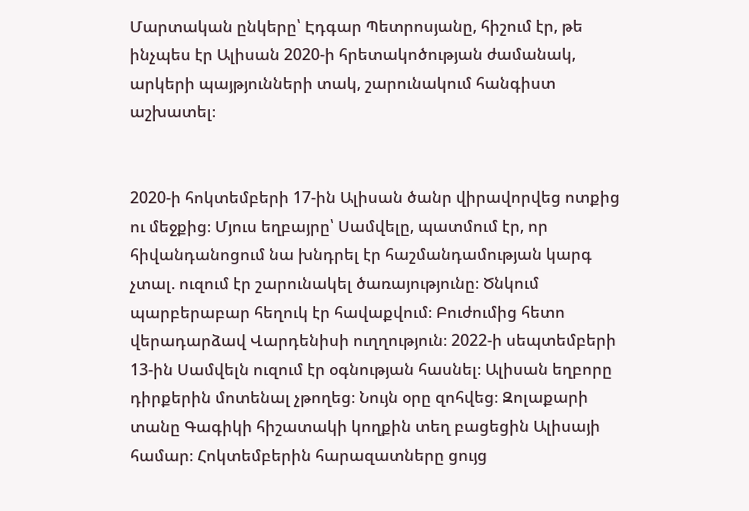Մարտական ընկերը՝ Էդգար Պետրոսյանը, հիշում էր, թե ինչպես էր Ալիսան 2020-ի հրետակոծության ժամանակ, արկերի պայթյունների տակ, շարունակում հանգիստ աշխատել։


2020-ի հոկտեմբերի 17-ին Ալիսան ծանր վիրավորվեց ոտքից ու մեջքից։ Մյուս եղբայրը՝ Սամվելը, պատմում էր, որ հիվանդանոցում նա խնդրել էր հաշմանդամության կարգ չտալ. ուզում էր շարունակել ծառայությունը։ Ծնկում պարբերաբար հեղուկ էր հավաքվում։ Բուժումից հետո վերադարձավ Վարդենիսի ուղղություն։ 2022-ի սեպտեմբերի 13-ին Սամվելն ուզում էր օգնության հասնել։ Ալիսան եղբորը դիրքերին մոտենալ չթողեց։ Նույն օրը զոհվեց։ Զոլաքարի տանը Գագիկի հիշատակի կողքին տեղ բացեցին Ալիսայի համար։ Հոկտեմբերին հարազատները ցույց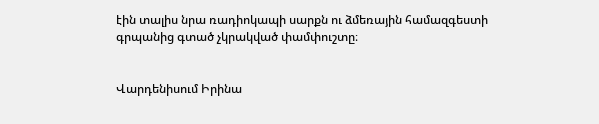էին տալիս նրա ռադիոկապի սարքն ու ձմեռային համազգեստի գրպանից գտած չկրակված փամփուշտը։


Վարդենիսում Իրինա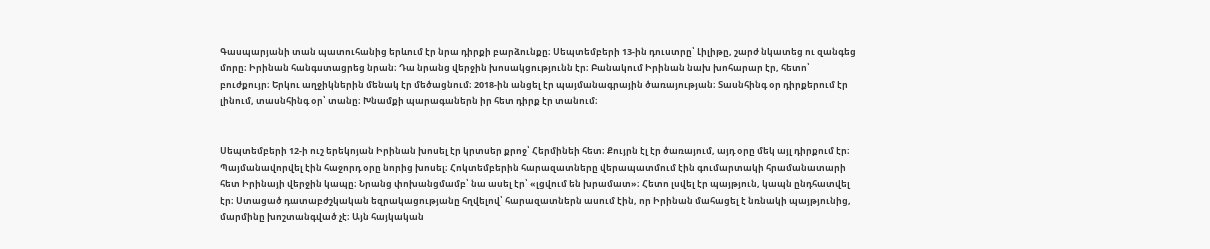Գասպարյանի տան պատուհանից երևում էր նրա դիրքի բարձունքը։ Սեպտեմբերի 13-ին դուստրը՝ Լիլիթը, շարժ նկատեց ու զանգեց մորը։ Իրինան հանգստացրեց նրան։ Դա նրանց վերջին խոսակցությունն էր։ Բանակում Իրինան նախ խոհարար էր, հետո՝ բուժքույր։ Երկու աղջիկներին մենակ էր մեծացնում։ 2018-ին անցել էր պայմանագրային ծառայության։ Տասնհինգ օր դիրքերում էր լինում, տասնհինգ օր՝ տանը։ Խնամքի պարագաներն իր հետ դիրք էր տանում։


Սեպտեմբերի 12-ի ուշ երեկոյան Իրինան խոսել էր կրտսեր քրոջ՝ Հերմինեի հետ։ Քույրն էլ էր ծառայում, այդ օրը մեկ այլ դիրքում էր։ Պայմանավորվել էին հաջորդ օրը նորից խոսել։ Հոկտեմբերին հարազատները վերապատմում էին գումարտակի հրամանատարի հետ Իրինայի վերջին կապը։ Նրանց փոխանցմամբ՝ նա ասել էր՝ «լցվում են խրամատ»։ Հետո լսվել էր պայթյուն, կապն ընդհատվել էր։ Ստացած դատաբժշկական եզրակացությանը հղվելով՝ հարազատներն ասում էին, որ Իրինան մահացել է նռնակի պայթյունից, մարմինը խոշտանգված չէ։ Այն հայկական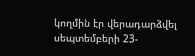կողմին էր վերադարձվել սեպտեմբերի 23-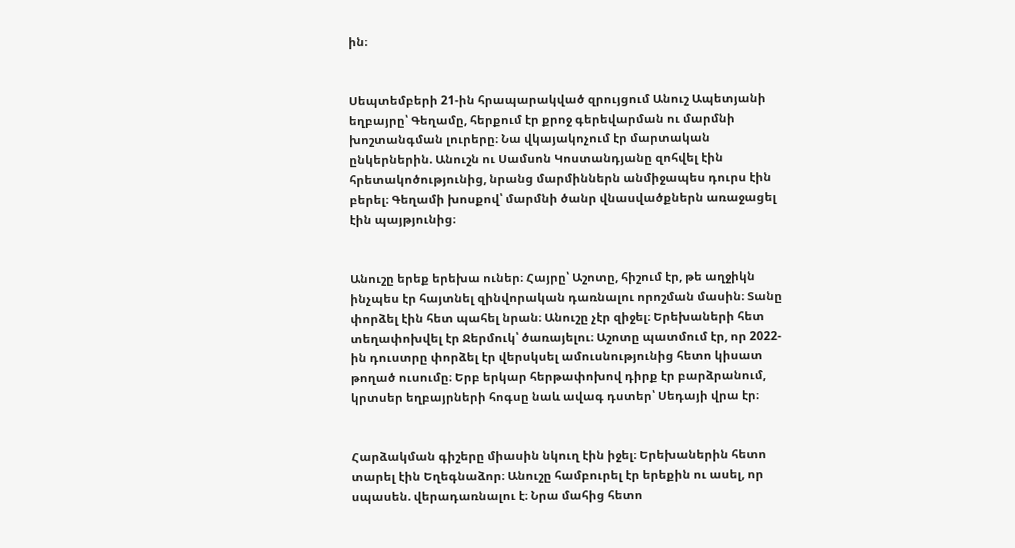ին։


Սեպտեմբերի 21-ին հրապարակված զրույցում Անուշ Ապետյանի եղբայրը՝ Գեղամը, հերքում էր քրոջ գերեվարման ու մարմնի խոշտանգման լուրերը։ Նա վկայակոչում էր մարտական ընկերներին. Անուշն ու Սամսոն Կոստանդյանը զոհվել էին հրետակոծությունից, նրանց մարմիններն անմիջապես դուրս էին բերել։ Գեղամի խոսքով՝ մարմնի ծանր վնասվածքներն առաջացել էին պայթյունից։


Անուշը երեք երեխա ուներ։ Հայրը՝ Աշոտը, հիշում էր, թե աղջիկն ինչպես էր հայտնել զինվորական դառնալու որոշման մասին։ Տանը փորձել էին հետ պահել նրան։ Անուշը չէր զիջել։ Երեխաների հետ տեղափոխվել էր Ջերմուկ՝ ծառայելու։ Աշոտը պատմում էր, որ 2022-ին դուստրը փորձել էր վերսկսել ամուսնությունից հետո կիսատ թողած ուսումը։ Երբ երկար հերթափոխով դիրք էր բարձրանում, կրտսեր եղբայրների հոգսը նաև ավագ դստեր՝ Սեդայի վրա էր։


Հարձակման գիշերը միասին նկուղ էին իջել։ Երեխաներին հետո տարել էին Եղեգնաձոր։ Անուշը համբուրել էր երեքին ու ասել, որ սպասեն. վերադառնալու է։ Նրա մահից հետո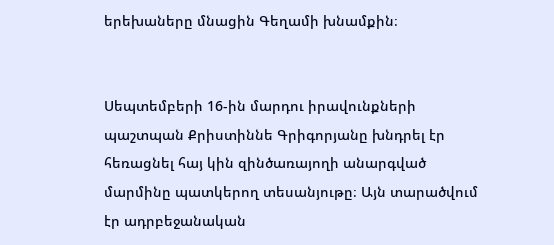երեխաները մնացին Գեղամի խնամքին։


Սեպտեմբերի 16-ին մարդու իրավունքների պաշտպան Քրիստիննե Գրիգորյանը խնդրել էր հեռացնել հայ կին զինծառայողի անարգված մարմինը պատկերող տեսանյութը։ Այն տարածվում էր ադրբեջանական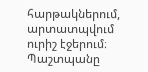հարթակներում, արտատպվում ուրիշ էջերում։ Պաշտպանը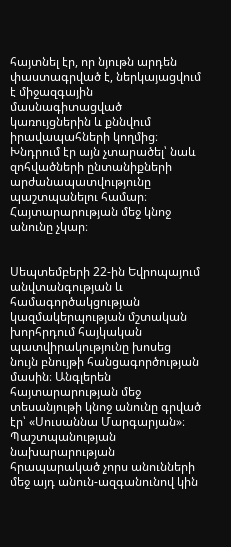հայտնել էր, որ նյութն արդեն փաստագրված է, ներկայացվում է միջազգային մասնագիտացված կառույցներին և քննվում իրավապահների կողմից։ Խնդրում էր այն չտարածել՝ նաև զոհվածների ընտանիքների արժանապատվությունը պաշտպանելու համար։ Հայտարարության մեջ կնոջ անունը չկար։


Սեպտեմբերի 22-ին Եվրոպայում անվտանգության և համագործակցության կազմակերպության մշտական խորհրդում հայկական պատվիրակությունը խոսեց նույն բնույթի հանցագործության մասին։ Անգլերեն հայտարարության մեջ տեսանյութի կնոջ անունը գրված էր՝ «Սուսաննա Մարգարյան»։ Պաշտպանության նախարարության հրապարակած չորս անունների մեջ այդ անուն-ազգանունով կին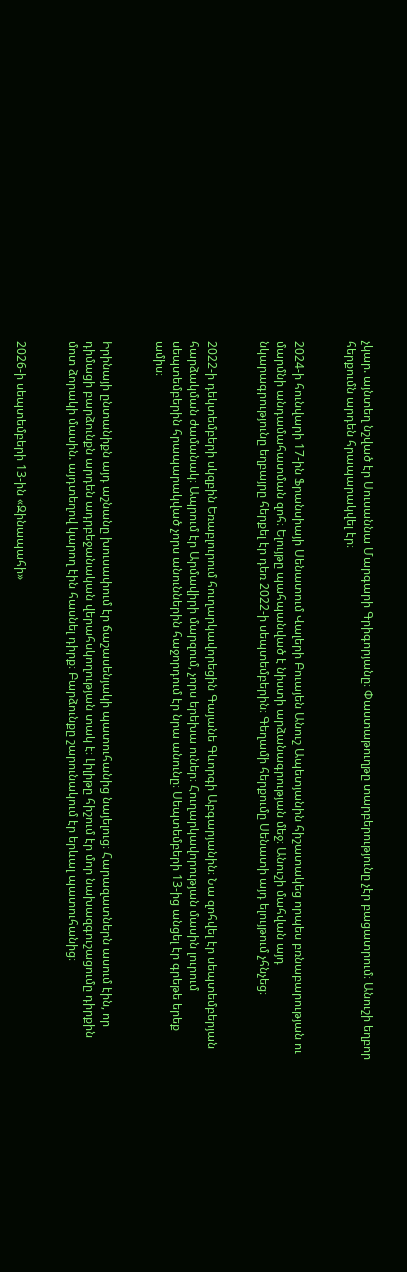չկար. այնտեղ նշված էր Սուսաննա Մարգարի Գրիգորյանը։ Փաստաթուղթը տարբերությունը չէր բացատրում։ Անուշի եղբոր հերքումն արդեն հրապարակվել էր։


2024-ի հունվարի 17-ին Ֆրանսիայի Սենատում Վալերի Բուայեն Անուշ Ապետյանին հիշատակեց որպես բռնաբարության ու մարմնի անդամահատման զոհ։ Ելույթը պահպանված է նիստի արձանագրության մեջ։ Անուշի մահվան այդ նկարագրությունը եղբայրը հերքել էր դեռ 2022-ի սեպտեմբերին։ Գեղամի հերքումը Սենատի այդ ելույթում չհնչեց։


2022-ի դեկտեմբերի սկզբին Եռաբլուրում հուղարկավորեցին Գայանե Գևորգի Աբգարյանին։ Նա զոհվել էր սեպտեմբերյան հարձակման ժամանակ։ Ապրում էր Արմավիրի մարզում, չորս երեխա ուներ։ Հուղարկավորության մասին լուրում սեպտեմբերին հրապարակված չորս անուններին հաջորդում էր նրա անունը։ Սեպտեմբերի 13-ից անցել էր գրեթե երեք ամիս։


Իրինայի ընտանիքն այդ աշնանը խուսափում էր ճաշասենյակի պատուհանից նայելուց։ Հարազատներն ասում էին, որ դիմացի բարձունքն արդեն ադրբեջանական վերահսկողության տակ է։ Լիլիթը հիշում էր մոր նախազգուշացումը դիրքին մոտ ձորակի մասին. այդտեղով կարող էին հասնել դիրք։ Բարձունքը շարունակում էր երևալ պատուհանից։


2026-ի սեպտեմբերի 13-ին «Զինապահի»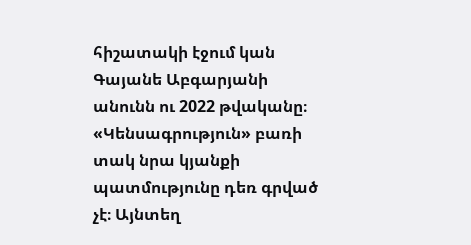հիշատակի էջում կան Գայանե Աբգարյանի անունն ու 2022 թվականը։ «Կենսագրություն» բառի տակ նրա կյանքի պատմությունը դեռ գրված չէ։ Այնտեղ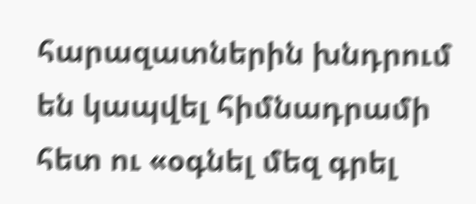հարազատներին խնդրում են կապվել հիմնադրամի հետ ու «օգնել մեզ գրել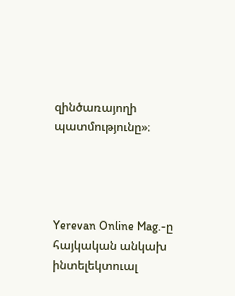զինծառայողի պատմությունը»։




Yerevan Online Mag.-ը հայկական անկախ ինտելեկտուալ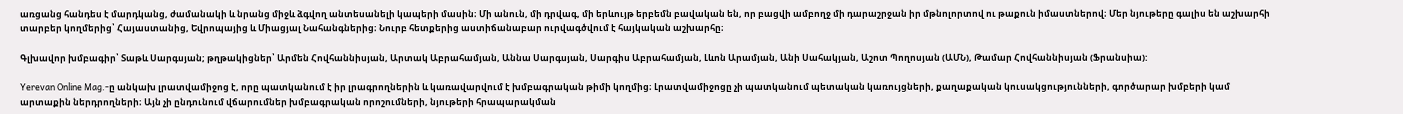առցանց հանդես է մարդկանց, ժամանակի և նրանց միջև ձգվող անտեսանելի կապերի մասին։ Մի անուն, մի դրվագ, մի երևույթ երբեմն բավական են, որ բացվի ամբողջ մի դարաշրջան իր մթնոլորտով ու թաքուն իմաստներով։ Մեր նյութերը գալիս են աշխարհի տարբեր կողմերից՝ Հայաստանից, Եվրոպայից և Միացյալ Նահանգներից։ Նուրբ հետքերից աստիճանաբար ուրվագծվում է հայկական աշխարհը։

Գլխավոր խմբագիր՝ Տաթև Սարգսյան; թղթակիցներ՝ Արմեն Հովհաննիսյան, Արտակ Աբրահամյան, Աննա Սարգսյան, Սարգիս Աբրահամյան, Լևոն Արամյան, Անի Սահակյան, Աշոտ Պողոսյան (ԱՄՆ), Թամար Հովհաննիսյան (Ֆրանսիա):

Yerevan Online Mag.-ը անկախ լրատվամիջոց է, որը պատկանում է իր լրագրողներին և կառավարվում է խմբագրական թիմի կողմից։ Լրատվամիջոցը չի պատկանում պետական կառույցների, քաղաքական կուսակցությունների, գործարար խմբերի կամ արտաքին ներդրողների։ Այն չի ընդունում վճարումներ խմբագրական որոշումների, նյութերի հրապարակման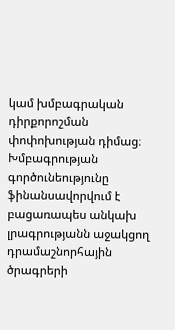կամ խմբագրական դիրքորոշման փոփոխության դիմաց։ Խմբագրության գործունեությունը ֆինանսավորվում է բացառապես անկախ լրագրությանն աջակցող դրամաշնորհային ծրագրերի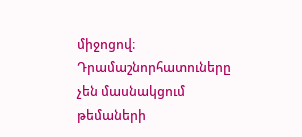միջոցով։ Դրամաշնորհատուները չեն մասնակցում թեմաների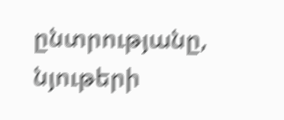ընտրությանը, նյութերի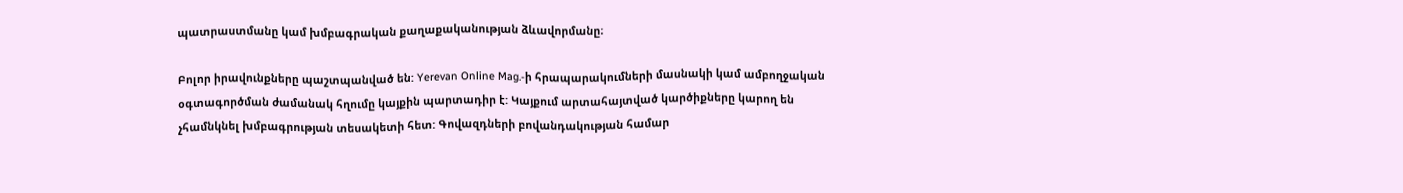պատրաստմանը կամ խմբագրական քաղաքականության ձևավորմանը։

Բոլոր իրավունքները պաշտպանված են: Yerevan Online Mag.-ի հրապարակումների մասնակի կամ ամբողջական օգտագործման ժամանակ հղումը կայքին պարտադիր է: Կայքում արտահայտված կարծիքները կարող են չհամնկնել խմբագրության տեսակետի հետ: Գովազդների բովանդակության համար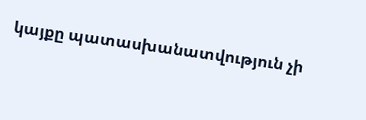կայքը պատասխանատվություն չի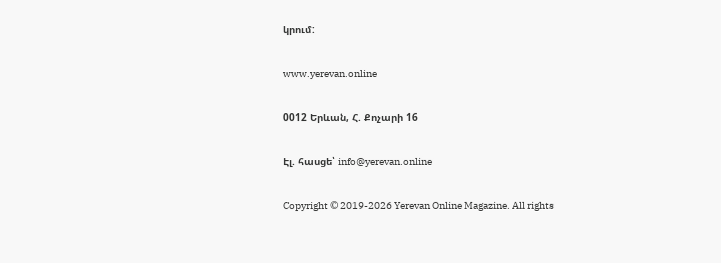կրում:

www.yerevan.online

0012 Երևան, Հ. Քոչարի 16

Էլ. հասցե՝ info@yerevan.online

Copyright © 2019-2026 Yerevan Online Magazine. All rights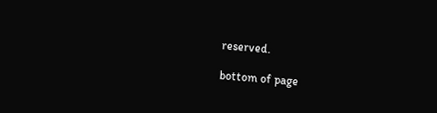reserved.

bottom of page